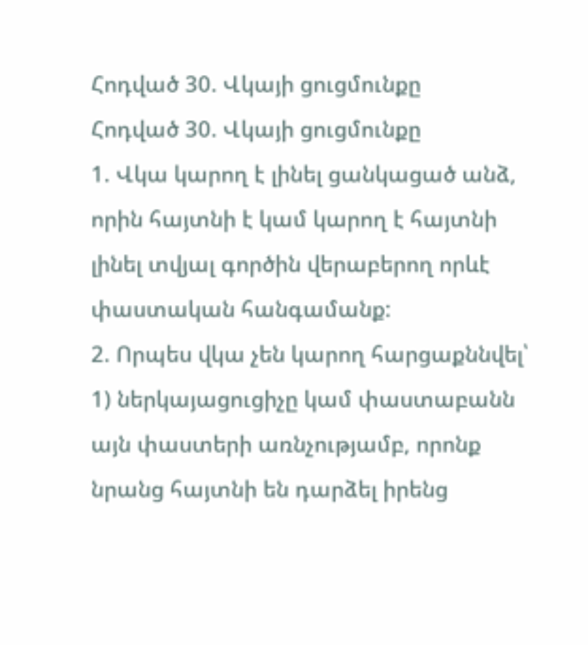Հոդված 30. Վկայի ցուցմունքը
Հոդված 30. Վկայի ցուցմունքը
1. Վկա կարող է լինել ցանկացած անձ, որին հայտնի է կամ կարող է հայտնի լինել տվյալ գործին վերաբերող որևէ փաստական հանգամանք:
2. Որպես վկա չեն կարող հարցաքննվել՝
1) ներկայացուցիչը կամ փաստաբանն այն փաստերի առնչությամբ, որոնք նրանց հայտնի են դարձել իրենց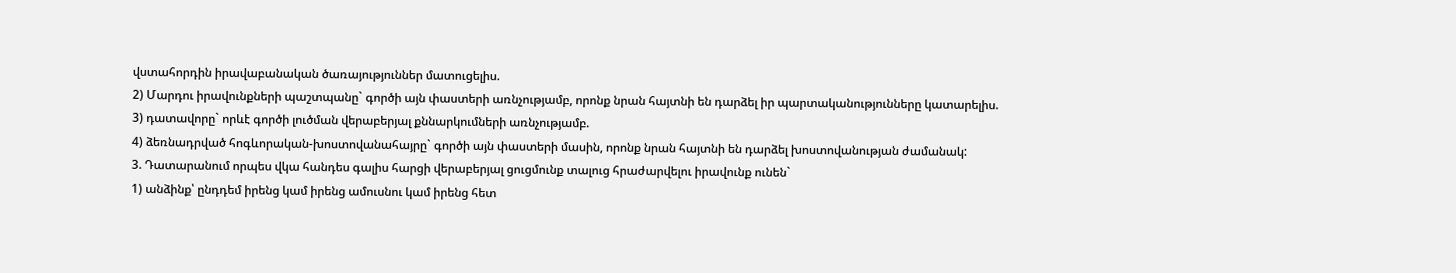վստահորդին իրավաբանական ծառայություններ մատուցելիս.
2) Մարդու իրավունքների պաշտպանը` գործի այն փաստերի առնչությամբ, որոնք նրան հայտնի են դարձել իր պարտականությունները կատարելիս.
3) դատավորը` որևէ գործի լուծման վերաբերյալ քննարկումների առնչությամբ.
4) ձեռնադրված հոգևորական-խոստովանահայրը` գործի այն փաստերի մասին, որոնք նրան հայտնի են դարձել խոստովանության ժամանակ:
3. Դատարանում որպես վկա հանդես գալիս հարցի վերաբերյալ ցուցմունք տալուց հրաժարվելու իրավունք ունեն`
1) անձինք՝ ընդդեմ իրենց կամ իրենց ամուսնու կամ իրենց հետ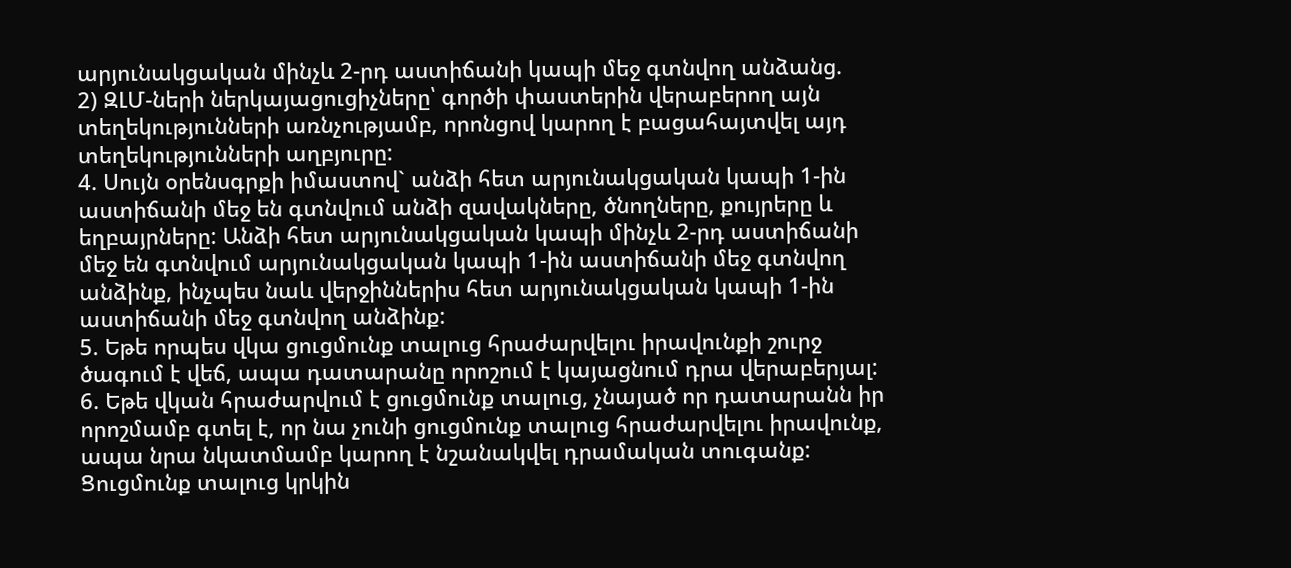արյունակցական մինչև 2-րդ աստիճանի կապի մեջ գտնվող անձանց.
2) ԶԼՄ-ների ներկայացուցիչները՝ գործի փաստերին վերաբերող այն տեղեկությունների առնչությամբ, որոնցով կարող է բացահայտվել այդ տեղեկությունների աղբյուրը:
4. Սույն օրենսգրքի իմաստով` անձի հետ արյունակցական կապի 1-ին աստիճանի մեջ են գտնվում անձի զավակները, ծնողները, քույրերը և եղբայրները: Անձի հետ արյունակցական կապի մինչև 2-րդ աստիճանի մեջ են գտնվում արյունակցական կապի 1-ին աստիճանի մեջ գտնվող անձինք, ինչպես նաև վերջիններիս հետ արյունակցական կապի 1-ին աստիճանի մեջ գտնվող անձինք:
5. Եթե որպես վկա ցուցմունք տալուց հրաժարվելու իրավունքի շուրջ ծագում է վեճ, ապա դատարանը որոշում է կայացնում դրա վերաբերյալ:
6. Եթե վկան հրաժարվում է ցուցմունք տալուց, չնայած որ դատարանն իր որոշմամբ գտել է, որ նա չունի ցուցմունք տալուց հրաժարվելու իրավունք, ապա նրա նկատմամբ կարող է նշանակվել դրամական տուգանք: Ցուցմունք տալուց կրկին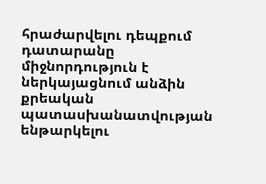հրաժարվելու դեպքում դատարանը միջնորդություն է ներկայացնում անձին քրեական պատասխանատվության ենթարկելու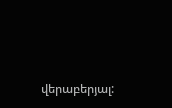վերաբերյալ: